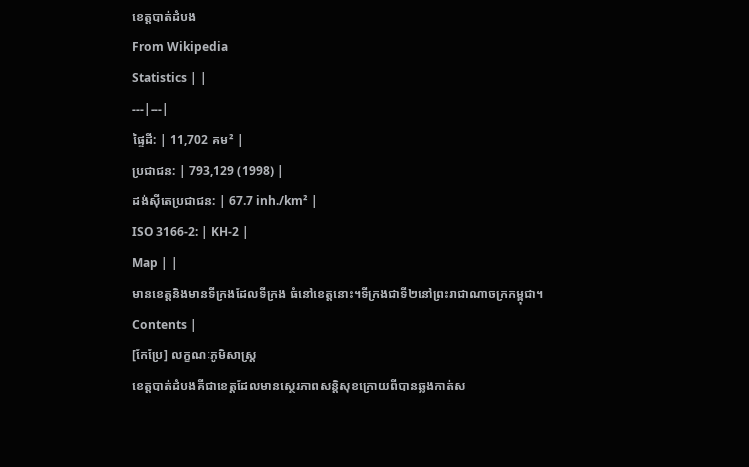ខេត្តបាត់ដំបង
From Wikipedia
Statistics | |
---|---|
ផ្ទៃដី: | 11,702 គម² |
ប្រជាជន: | 793,129 (1998) |
ដង់ស៊ីតេប្រជាជន: | 67.7 inh./km² |
ISO 3166-2: | KH-2 |
Map | |
មានខេត្តនិងមានទីក្រងដែលទីក្រង ធំនៅខេត្តនោះ។ទីក្រងជាទី២នៅព្រះរាជាណាចក្រកម្ពុជា។
Contents |
[កែប្រែ] លក្ខណៈភូមិសាស្ត្រ
ខេត្តបាត់ដំបងគីជាខេត្តដែលមានស្ថេរភាពសន្តិសុខក្រោយពីបានឆ្លងកាត់ស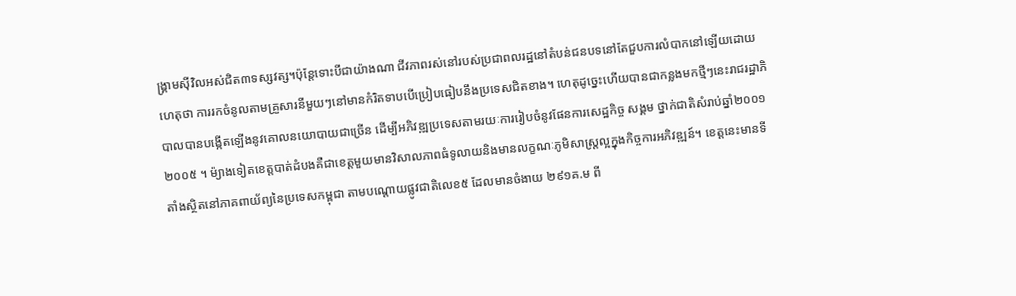ង្គ្រាមស៊ីវិលអស់ជិត៣ទស្សវត្ស។ប៉ុន្តែទោះបីជាយ៉ាងណា ជីវភាពរស់នៅរបស់ប្រជាពលរដ្ឋនៅតំបន់ជនបទនៅតែជួបការលំបាកនៅឡើយដោយហេតុថា ការរកចំនូលតាមគ្រួសារនីមួយៗនៅមានកំរិតទាបបើប្រៀបធៀបនឹងប្រទេសជិតខាង។ ហេតុដូច្នេះហើយបានជាកន្លងមកថ្មីៗនេះរាជរដ្ឋាភិបាលបានបង្កើតឡើងនូវគោលនយោបាយជាច្រើន ដើម្បីអភិវឌ្ឍប្រទេសតាមរយៈការរៀបចំនូវផែនការសេដ្ឋកិច្ច សង្គម ថ្នាក់ជាតិសំរាប់ឆ្នាំ២០០១ ២០០៥ ។ ម៉្យាងទៀតខេត្តបាត់ដំបងគឺជាខេត្តមួយមានវិសាលភាពធំទូលាយនិងមានលក្ខណៈភូមិសាស្ត្រល្អក្នុងកិច្ចការអភិវឌ្ឍន៍។ ខេត្តនេះមានទីតាំងស្ថិតនៅភាគពាយ័ព្យនៃប្រទេសកម្ពុជា តាមបណ្តោយផ្លូវជាតិលេខ៥ ដែលមានចំងាយ ២៩១គ.ម ពី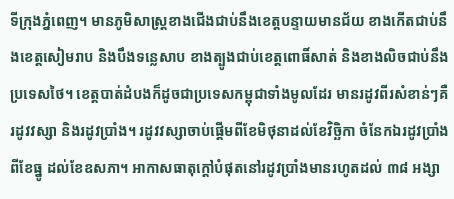ទីក្រុងភ្នំពេញ។ មានភូមិសាស្ត្រខាងជើងជាប់នឹងខេត្តបន្ទាយមានជ័យ ខាងកើតជាប់នឹងខេត្តសៀមរាប និងបឹងទន្លេសាប ខាងត្បូងជាប់ខេត្តពោធិ៍សាត់ និងខាងលិចជាប់នឹងប្រទេសថៃ។ ខេត្តបាត់ដំបងក៏ដូចជាប្រទេសកម្ពុជាទាំងមូលដែរ មានរដូវពីរសំខាន់ៗគឺរដូវវស្សា និងរដូវប្រាំង។ រដូវវស្សាចាប់ផ្តើមពីខែមិថុនាដល់ខែវិច្ឆិកា ចំនែកឯរដូវប្រាំងពីខែធ្នូ ដល់ខែឧសភា។ អាកាសធាតុក្តៅបំផុតនៅរដូវប្រាំងមានរហូតដល់ ៣៨ អង្សា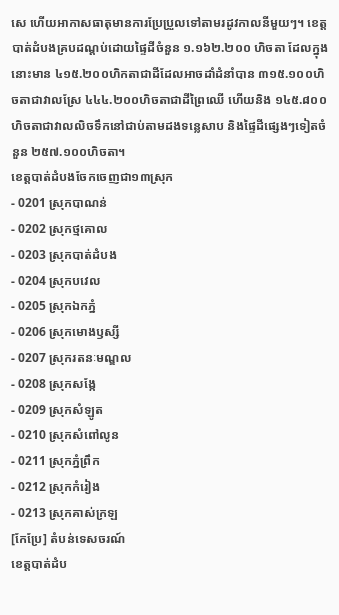សេ ហើយអាកាសធាតុមានការប្រែប្រួលទៅតាមរដូវកាលនីមួយៗ។ ខេត្តបាត់ដំបងគ្របដណ្តប់ដោយផ្ទៃដីចំនួន ១.១៦២.២០០ ហិចតា ដែលក្នុងនោះមាន ៤១៥.២០០ហិកតាជាដីដែលអាចដាំដំនាំបាន ៣១៥.១០០ហិចតាជាវាលស្រែ ៤៤៤.២០០ហិចតាជាដីព្រៃឈើ ហើយនិង ១៤៥.៨០០ហិចតាជាវាលលិចទឹកនៅជាប់តាមដងទន្លេសាប និងផ្ទៃដីផ្សេងៗទៀតចំនួន ២៥៧.១០០ហិចតា។
ខេត្តបាត់ដំបងចែកចេញជា១៣ស្រុក
- 0201 ស្រុកបាណន់
- 0202 ស្រុកថ្មគោល
- 0203 ស្រុកបាត់ដំបង
- 0204 ស្រុកបវេល
- 0205 ស្រុកឯកភ្នំ
- 0206 ស្រុកមោងឫស្សី
- 0207 ស្រុករតនៈមណ្ឌល
- 0208 ស្រុកសង្កែ
- 0209 ស្រុកសំឡូត
- 0210 ស្រុកសំពៅលូន
- 0211 ស្រុកភ្នំព្រឹក
- 0212 ស្រុកកំរៀង
- 0213 ស្រុកគាស់ក្រឡ
[កែប្រែ] តំបន់ទេសចរណ៍
ខេត្តបាត់ដំប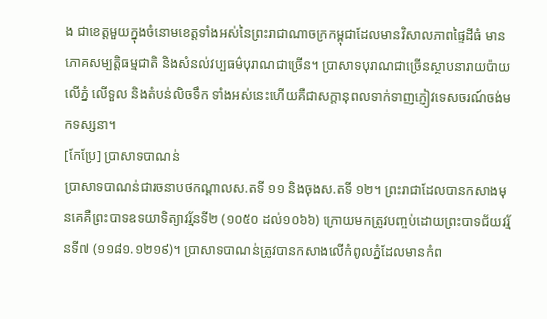ង ជាខេត្តមួយក្នុងចំនោមខេត្តទាំងអស់នៃព្រះរាជាណាចក្រកម្ពុជាដែលមានវិសាលភាពផ្ទៃដីធំ មានភោគសម្បត្តិធម្មជាតិ និងសំនល់វប្បធម៌បុរាណជាច្រើន។ ប្រាសាទបុរាណជាច្រើនស្ថាបនារាយប៉ាយលើភ្នំ លើទួល និងតំបន់លិចទឹក ទាំងអស់នេះហើយគឺជាសក្តានុពលទាក់ទាញភ្ញៀវទេសចរណ៍ចង់មកទស្សនា។
[កែប្រែ] ប្រាសាទបាណន់
ប្រាសាទបាណន់ជារចនាបថកណ្តាលស.តទី ១១ និងចុងស.តទី ១២។ ព្រះរាជាដែលបានកសាងមុនគេគឺព្រះបាទឧទយាទិត្យាវរ្ម័នទី២ (១០៥០ ដល់១០៦៦) ក្រោយមកត្រូវបញ្ចប់ដោយព្រះបាទជ័យវរ្ម័នទី៧ (១១៨១.១២១៩)។ ប្រាសាទបាណន់ត្រូវបានកសាងលើកំពូលភ្នំដែលមានកំព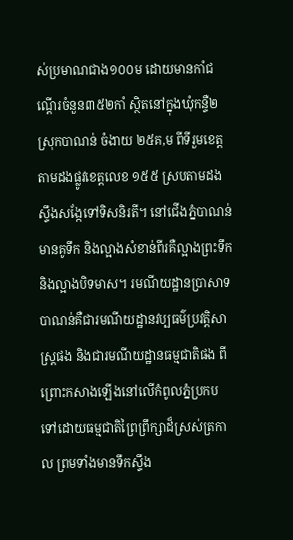ស់ប្រមាណជាង១០០ម ដោយមានកាំជណ្តើរចំនួន៣៥២កាំ ស្ថិតនៅក្នុងឃុំកន្ទឺ២ ស្រុកបាណន់ ចំងាយ ២៥គ,ម ពីទីរួមខេត្តតាមដងផ្លូវខេត្តលេខ ១៥៥ ស្របតាមដងស្ទឹងសង្កែទៅទិសនិរតី។ នៅជើងភ្នំបាណន់មានគូទឹក និងល្អាងសំខាន់ពីរគឺល្អាងព្រះទឹក និងល្អាងបិទមាស។ រមណីយដ្ឋានប្រាសាទបាណន់គឺជារមណីយដ្ឋានវប្បធម៌ប្រវត្តិសាស្ត្រផង និងជារមណីយដ្ឋានធម្មជាតិផង ពីព្រោះកសាងឡើងនៅលើកំពូលភ្នំប្រកបទៅដោយធម្មជាតិព្រៃព្រឹក្សាដ៏ស្រស់ត្រកាល ព្រមទាំងមានទឹកស្ទឹង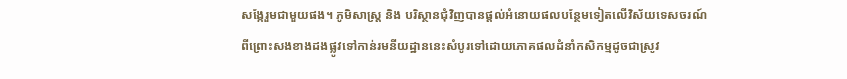សង្កែរួមជាមួយផង។ ភូមិសាស្ត្រ និង បរិស្ថានជុំវិញបានផ្តល់អំនោយផលបន្ថែមទៀតលើវិស័យទេសចរណ៍ ពីព្រោះសងខាងដងផ្លូវទៅកាន់រមនីយដ្ឋាននេះសំបូរទៅដោយភោគផលដំនាំកសិកម្មដូចជាស្រូវ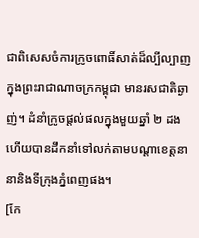ជាពិសេសចំការក្រូចពោធិ៍សាត់ដ៏ល្បីល្បាញក្នុងព្រះរាជាណាចក្រកម្ពុជា មានរសជាតិឆ្ងាញ់។ ដំនាំក្រូចផ្តល់ផលក្នុងមួយឆ្នាំ ២ ដង ហើយបានដឹកនាំទៅលក់តាមបណ្តាខេត្តនានានិងទីក្រុងភ្នំពេញផង។
[កែ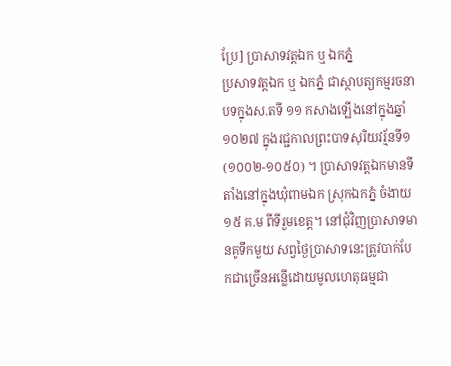ប្រែ] ប្រាសាទវត្តឯក ឬ ឯកភ្នំ
ប្រសាទវត្តឯក ឬ ឯកភ្នំ ជាស្ថាបត្យកម្មរចនាបទក្នុងស.តទី ១១ កសាងឡើងនៅក្នុងឆ្នាំ១០២៧ ក្នុងរជ្ជកាលព្រះបាទសុរិយវរ្ម័នទី១ (១០០២-១០៥០) ។ ប្រាសាទវត្តឯកមានទីតាំងនៅក្នុងឃុំពាមឯក ស្រុកឯកភ្នំ ចំងាយ ១៥ គ.ម ពីទីរួមខេត្ត។ នៅជុំវិញប្រាសាទមានគូទឹកមួយ សព្វថ្ងៃប្រាសាទនេះត្រូវបាក់បែកជាច្រើនអន្លើដោយមូលហេតុធម្មជា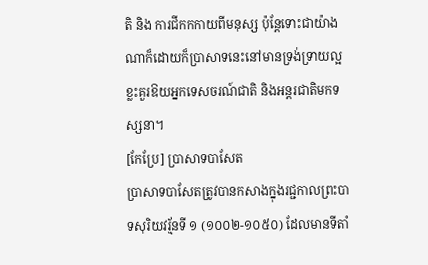តិ និង ការជីកកកាយពីមនុស្ស ប៉ុន្តែទោះជាយ៉ាងណាក៏ដោយក៏ប្រាសាទនេះនៅមានទ្រង់ទ្រាយល្អខ្លះគួរឱយអ្នកទេសចរណ៍ជាតិ និងអន្តរជាតិមកទស្សនា។
[កែប្រែ] ប្រាសាទបាសែត
ប្រាសាទបាសែតត្រូវបានកសាងក្នុងរជ្ជកាលព្រះបាទសុរិយវរ្ម័នទី ១ (១០០២-១០៥០) ដែលមានទីតាំ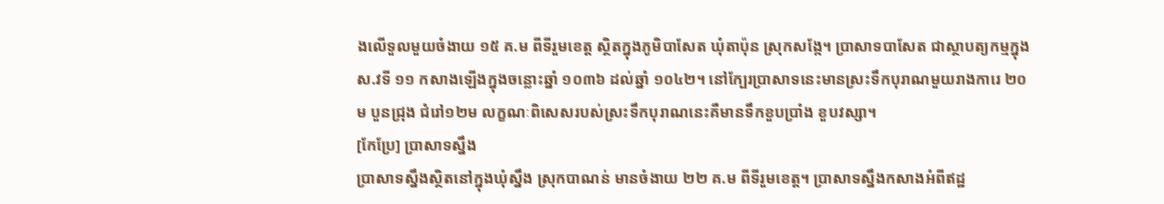ងលើទួលមួយចំងាយ ១៥ គ.ម ពីទីរួមខេត្ត ស្ថិតក្នុងភូមិបាសែត ឃុំតាប៉ុន ស្រុកសង្កែ។ ប្រាសាទបាសែត ជាស្ថាបត្យកម្មក្នុងស.វទី ១១ កសាងឡើងក្នុងចន្លោះឆ្នាំ ១០៣៦ ដល់ឆ្នាំ ១០៤២។ នៅក្បែរប្រាសាទនេះមានស្រះទឹកបុរាណមួយរាងការេ ២០ម បួនជ្រុង ជំរៅ១២ម លក្ខណៈពិសេសរបស់ស្រះទឹកបុរាណនេះគឺមានទឹកខួបប្រាំង ខួបវស្សា។
[កែប្រែ] ប្រាសាទស្នឹង
ប្រាសាទស្នឹងស្ថិតនៅក្នុងឃុំស្នឹង ស្រុកបាណន់ មានចំងាយ ២២ គ.ម ពីទីរួមខេត្ត។ ប្រាសាទស្នឹងកសាងអំពីឥដ្ឋ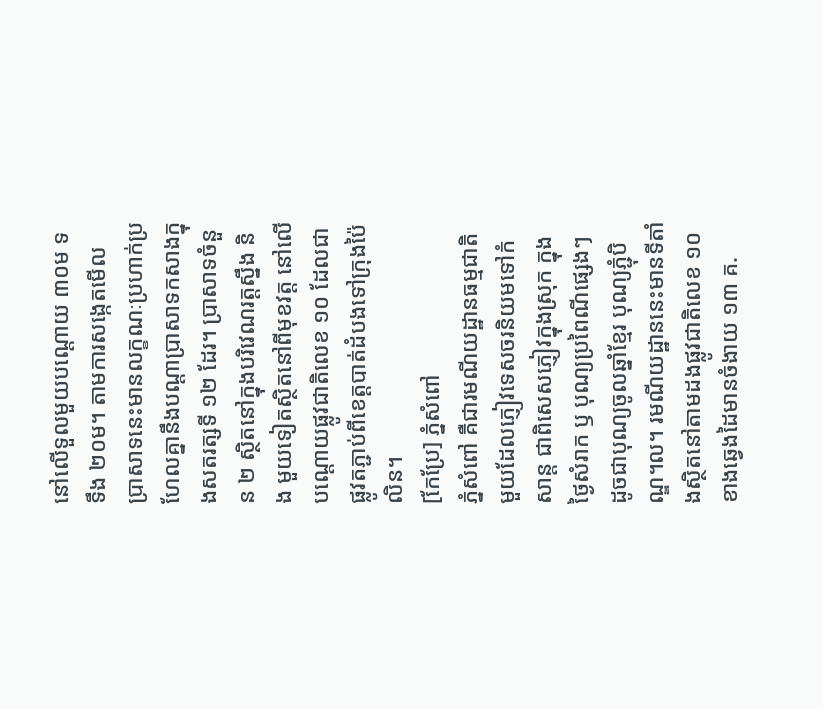នៅលើទួលមួយបណ្តោយ ៣០ម ទទឹង ២០ម។ តាមការសង្កេតមើល ប្រាសាទនេះមានលក្ខណៈប្រហាក់ប្រហែលគ្នានឹងបណ្តាប្រាសាទកសាងក្នុងសតរត្សទី ១២ ដែរ។ ប្រាសាទចំនួន ២ ស្ថិតនៅក្នុងបរិវេណរត្តស្នឹង និង មួយទៀតស្ថិតនៅពីមុខវត្ត នៅលើបណ្តោយផ្លូវជាតិលេខ ១០ ដែលជាផ្លូវតភ្ជាប់ពីខេត្តបាត់ដំបងទៅក្រុងប៉ៃលិន។
[កែប្រែ] ភ្នំសំពៅ
ភ្នំសំពៅ គឺជារមណីយដ្ឋានធម្មជាតិមួយដែលភ្ញៀវទេសចរនិយមទៅកំសាន្ត ជាពិសេសភ្ញៀវក្នុងស្រុក ក្នុងថ្ងៃសំរាក ឫ បុណ្យប្រពៃណីផ្សេងៗ ដូចជាបុណ្យចូលឆ្នាំខ្មែរ បុណ្យភ្ជុំបិណ្ឌ។ល។ រមណីយដ្ឋាននេះមានទីតាំងស្ថិតនៅតាមដងផ្លូវជាតិលេខ ១០ ខាងឆ្វេងដៃមានចំងាយ ១៣ គ.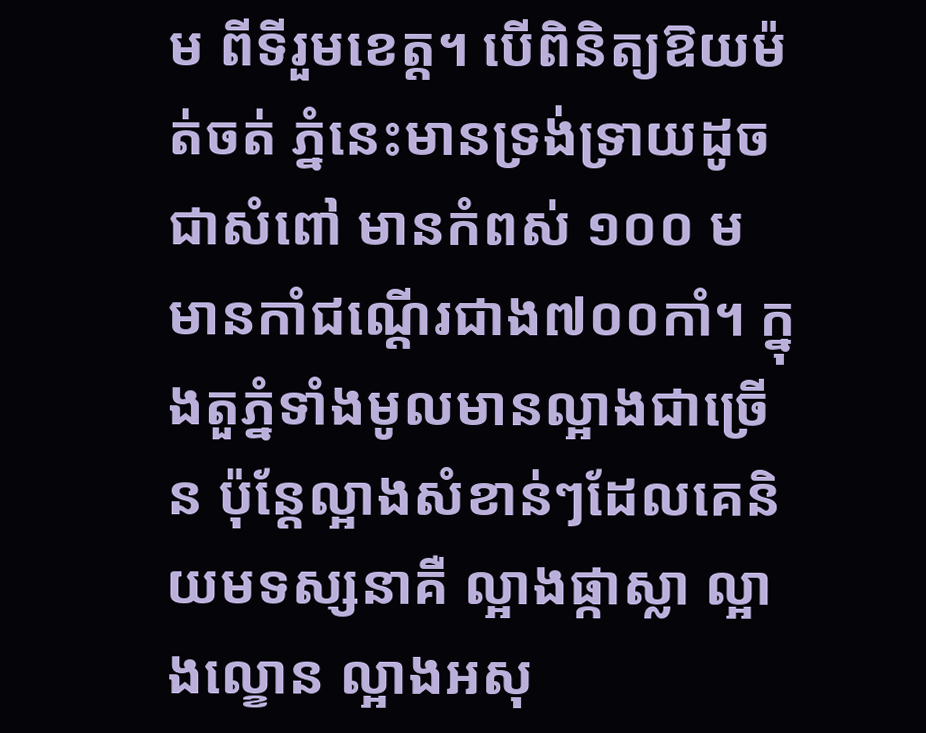ម ពីទីរួមខេត្ត។ បើពិនិត្យឱយម៉ត់ចត់ ភ្នំនេះមានទ្រង់ទ្រាយដូចជាសំពៅ មានកំពស់ ១០០ ម មានកាំជណ្តើរជាង៧០០កាំ។ ក្នុងតួភ្នំទាំងមូលមានល្អាងជាច្រើន ប៉ុន្តែល្អាងសំខាន់ៗដែលគេនិយមទស្សនាគឺ ល្អាងផ្កាស្លា ល្អាងល្ខោន ល្អាងអសុ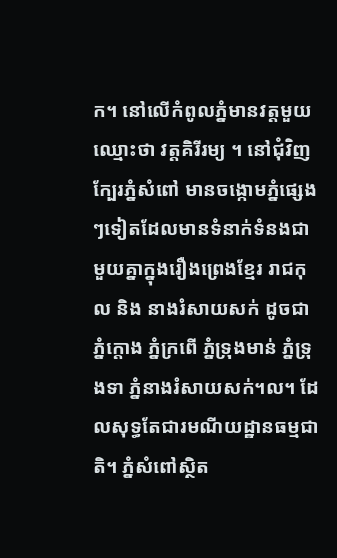ក។ នៅលើកំពូលភ្នំមានវត្តមួយឈ្មោះថា វត្តគិរីរម្យ ។ នៅជុំវិញក្បែរភ្នំសំពៅ មានចង្កោមភ្នំផ្សេងៗទៀតដែលមានទំនាក់ទំនងជាមួយគ្នាក្នុងរឿងព្រេងខ្មែរ រាជកុល និង នាងរំសាយសក់ ដូចជាភ្នំក្តោង ភ្នំក្រពើ ភ្នំទ្រុងមាន់ ភ្នំទ្រុងទា ភ្នំនាងរំសាយសក់។ល។ ដែលសុទ្ធតែជារមណីយដ្ឋានធម្មជាតិ។ ភំ្នសំពៅស្ថិត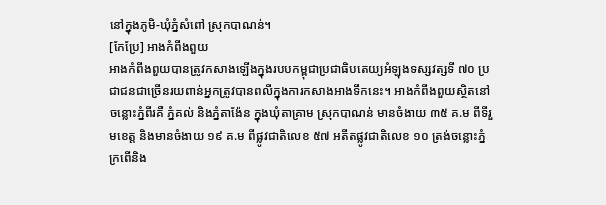នៅក្នុងភូមិ-ឃុំភ្នំសំពៅ ស្រុកបាណន់។
[កែប្រែ] អាងកំពីងពួយ
អាងកំពីងពួយបានត្រូវកសាងឡើងក្នុងរបបកម្ពុជាប្រជាធិបតេយ្យអំឡុងទស្សវត្សទី ៧០ ប្រជាជនជាច្រើនរយពាន់អ្នកត្រូវបានពលីក្នុងការកសាងអាងទឹកនេះ។ អាងកំពីងពួយស្ថិតនៅចន្លោះភ្នំពីរគឺ ភ្នំគល់ និងភ្នំតាង៉ែន ក្នុងឃុំតាគ្រាម ស្រុកបាណន់ មានចំងាយ ៣៥ គ.ម ពីទីរួមខេត្ត និងមានចំងាយ ១៩ គ.ម ពីផ្លូវជាតិលេខ ៥៧ អតីតផ្លូវជាតិលេខ ១០ ត្រង់ចន្លោះភ្នំក្រពើនិង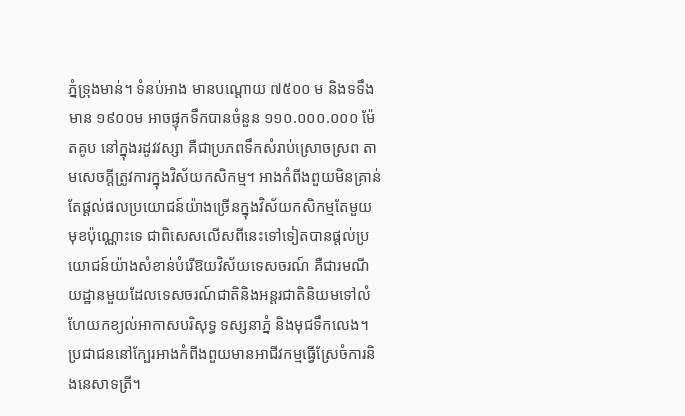ភ្នំទ្រុងមាន់។ ទំនប់អាង មានបណ្តោយ ៧៥០០ ម និងទទឹងមាន ១៩០០ម អាចផ្ទុកទឹកបានចំនួន ១១០.០០០.០០០ ម៉ែតគូប នៅក្នុងរដូវវស្សា គឺជាប្រភពទឹកសំរាប់ស្រោចស្រព តាមសេចក្តីត្រូវការក្នុងវិស័យកសិកម្ម។ អាងកំពីងពួយមិនគ្រាន់តែផ្តល់ផលប្រយោជន៍យ៉ាងច្រើនក្នុងវិស័យកសិកម្មតែមួយមុខប៉ុណ្ណោះទេ ជាពិសេសលើសពីនេះទៅទៀតបានផ្តល់ប្រយោជន៍យ៉ាងសំខាន់បំរើឱយវិស័យទេសចរណ៍ គឺជារមណីយដ្ឋានមួយដែលទេសចរណ៍ជាតិនិងអន្តរជាតិនិយមទៅលំហែយកខ្យល់អាកាសបរិសុទ្ធ ទស្សនាភ្នំ និងមុជទឹកលេង។ ប្រជាជននៅក្បែរអាងកំពីងពួយមានអាជីវកម្មធ្វើស្រែចំការនិងនេសាទត្រី។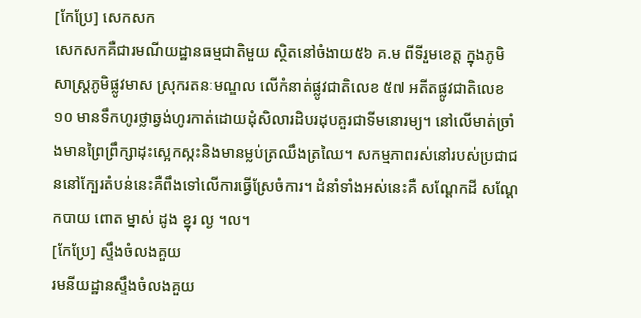[កែប្រែ] សេកសក
សេកសកគឺជារមណីយដ្ឋានធម្មជាតិមួយ ស្ថិតនៅចំងាយ៥៦ គ.ម ពីទីរួមខេត្ត ក្នុងភូមិសាស្រ្តភូមិផ្លូវមាស ស្រុករតនៈមណ្ឌល លើកំនាត់ផ្លូវជាតិលេខ ៥៧ អតីតផ្លូវជាតិលេខ ១០ មានទឹកហូរថ្លាឆ្វង់ហូរកាត់ដោយដុំសិលារដិបរដុបគួរជាទីមនោរម្យ។ នៅលើមាត់ច្រាំងមានព្រៃព្រឹក្សាដុះស្អេកស្កះនិងមានម្លប់ត្រឈឹងត្រឈៃ។ សកម្មភាពរស់នៅរបស់ប្រជាជននៅក្បែរតំបន់នេះគឺពឹងទៅលើការធ្វើស្រែចំការ។ ដំនាំទាំងអស់នេះគឺ សណ្តែកដី សណ្តែកបាយ ពោត ម្នាស់ ដូង ខ្នុរ ល្ង ។ល។
[កែប្រែ] ស្ទឹងចំលងគួយ
រមនីយដ្ឋានស្ទឹងចំលងគួយ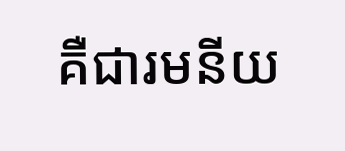គឺជារមនីយ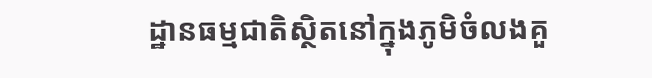ដ្ឋានធម្មជាតិស្ថិតនៅក្នុងភូមិចំលងគួ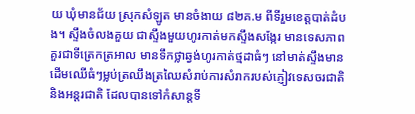យ ឃុំមានជ័យ ស្រុកសំឡូត មានចំងាយ ៨២គ.ម ពីទីរួមខេត្តបាត់ដំបង។ ស្ទឹងចំលងគួយ ជាស្ទឹងមួយហូរកាត់មកស្ទឹងសង្កែរ មានទេសភាពគួរជាទីត្រេកត្រអាល មានទឹកថ្លាឆ្វង់ហូរកាត់ថ្មដាធំៗ នៅមាត់ស្ទឹងមានដើមឈើធំៗម្លប់ត្រឈឹងត្រឈៃសំរាប់ការសំរាករបស់ភ្ញៀវទេសចរជាតិនិងអន្តរជាតិ ដែលបានទៅកំសាន្តទី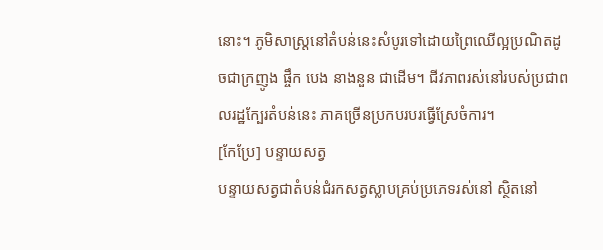នោះ។ ភូមិសាស្ត្រនៅតំបន់នេះសំបូរទៅដោយព្រៃឈើល្អប្រណិតដូចជាក្រញូង ផ្ចឹក បេង នាងនួន ជាដើម។ ជីវភាពរស់នៅរបស់ប្រជាពលរដ្ឋក្បែរតំបន់នេះ ភាគច្រើនប្រកបរបរធ្វើស្រែចំការ។
[កែប្រែ] បន្ទាយសត្វ
បន្ទាយសត្វជាតំបន់ជំរកសត្វស្លាបគ្រប់ប្រភេទរស់នៅ ស្ថិតនៅ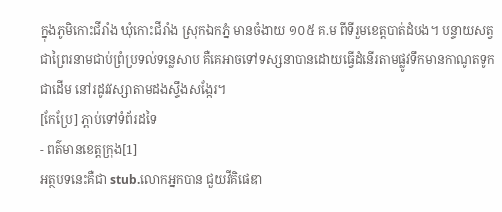ក្នុងភូមិកោះជីរាំង ឃុំកោះជីរាំង ស្រុកឯកភ្នំ មានចំងាយ ១០៥ គ.ម ពីទីរួមខេត្តបាត់ដំបង។ បន្ទាយសត្វជាព្រៃរនាមជាប់ព្រំប្រទល់ទន្លេសាប គឺគេអាចទៅទស្សនាបានដោយធ្វើដំនើរតាមផ្លូវទឹកមានកាណូតទូកជាដើម នៅរដូវវស្សាតាមដងស្ទឹងសង្កែរ។
[កែប្រែ] ភ្ពាប់ទៅទំព័រដទៃ
- ពត៌មានខេត្តក្រុង[1]
អត្ថបទនេះគឺជា stub.លោកអ្នកបាន ជួយវីគិផេឌា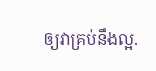ឲ្យវាគ្រប់នឹងល្អ.